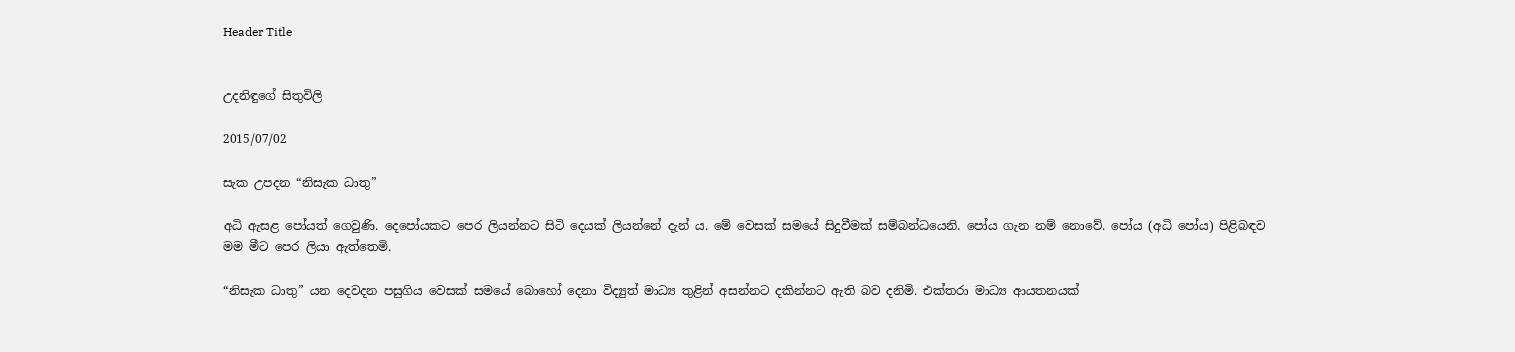Header Title


උදනිඳුගේ සිතුවිලි

2015/07/02

සැක උපදන “නිසැක ධාතු”

අධි ඇසළ පෝයත් ගෙවුණි. දෙපෝයකට පෙර ලියන්නට සිටි දෙයක් ලියන්නේ දැන් ය. මේ වෙසක් සමයේ සිදුවීමක් සම්බන්ධයෙනි. පෝය ගැන නම් නොවේ. පෝය (අධි පෝය) පිළිබඳව මම මීට පෙර ලියා ඇත්තෙමි.

“නිසැක ධාතු” යන දෙවදන පසුගිය වෙසක් සමයේ බොහෝ දෙනා විද්‍යුත් මාධ්‍ය තුළින් අසන්නට දකින්නට ඇති බව දනිමි. එක්තරා මාධ්‍ය ආයතනයක්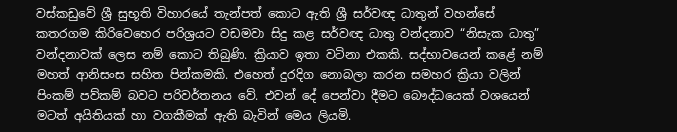වස්කඩුවේ ශ්‍රී සුභූති විහාරයේ තැන්පත් කොට ඇති ශ්‍රී සර්වඥ ධාතුන් වහන්සේ කතරගම කිරිවෙහෙර පරිශ්‍රයට වඩමවා සිදු කළ සර්වඥ ධාතු වන්දනාව “නිසැක ධාතු” වන්දනාවක් ලෙස නම් කොට තිබුණි. ක්‍රියාව ඉතා වටිනා එකකි. සද්භාවයෙන් කළේ නම් මහත් ආනිසංස සහිත පින්කමකි. එහෙත් දුරදිග නොබලා කරන සමහර ක්‍රියා වලින් පිංකම් පව්කම් බවට පරිවර්තනය වේ. එවන් දේ පෙන්වා දීමට බෞද්ධයෙක් වශයෙන් මටත් අයිතියක් හා වගකීමක් ඇති බැවින් මෙය ලියමි.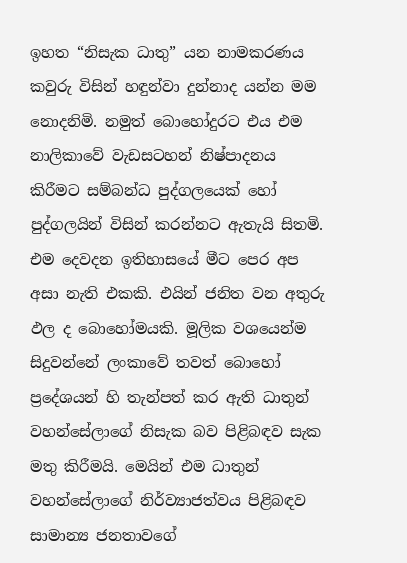ඉහත “නිසැක ධාතු” යන නාමකරණය කවුරු විසින් හඳුන්වා දුන්නාද යන්න මම නොදනිමි. නමුත් බොහෝදුරට එය එම නාලිකාවේ වැඩසටහන් නිෂ්පාදනය කිරීමට සම්බන්ධ පුද්ගලයෙක් හෝ පුද්ගලයින් විසින් කරන්නට ඇතැයි සිතමි. එම දෙවදන ඉතිහාසයේ මීට පෙර අප අසා නැති එකකි. එයින් ජනිත වන අතුරු ඵල ද බොහෝමයකි. මූලික වශයෙන්ම සිදුවන්නේ ලංකාවේ තවත් බොහෝ ප්‍රදේශයන් හි තැන්පත් කර ඇති ධාතුන් වහන්සේලාගේ නිසැක බව පිළිබඳව සැක මතු කිරීමයි. මෙයින් එම ධාතුන් වහන්සේලාගේ නිර්ව්‍යාජත්වය පිළිබඳව සාමාන්‍ය ජනතාවගේ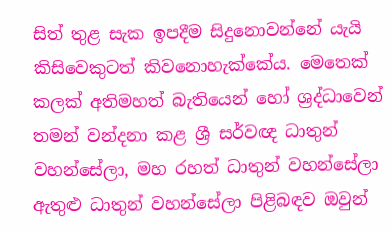සිත් තුළ සැක ඉපදීම සිදුනොවන්නේ යැයි කිසිවෙකුටත් කිවනොහැක්කේය. මෙතෙක් කලක් අතිමහත් බැතියෙන් හෝ ශ්‍රද්ධාවෙන් තමන් වන්දනා කළ ශ්‍රී සර්වඥ ධාතුන් වහන්සේලා, මහ රහත් ධාතුන් වහන්සේලා ඇතුළු ධාතුන් වහන්සේලා පිළිබඳව ඔවුන්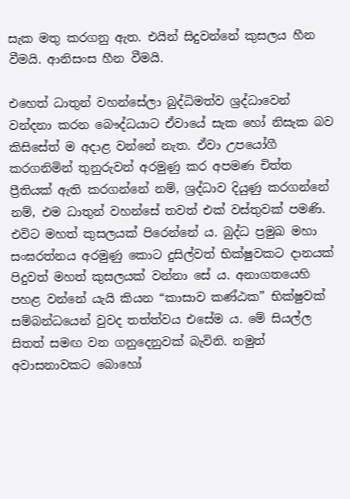සැක මතු කරගනු ඇත. එයින් සිදුවන්නේ කුසලය හීන වීමයි. ආනිසංස හීන වීමයි.

එහෙත් ධාතුන් වහන්සේලා බුද්ධිමත්ව ශ්‍රද්ධාවෙන් වන්දනා කරන බෞද්ධයාට ඒවායේ සැක හෝ නිසැක බව කිසිසේත් ම අදාළ වන්නේ නැත. ඒවා උපයෝගී කරගනිමින් තුනුරුවන් අරමුණු කර අපමණ චිත්ත ප්‍රීතියක් ඇති කරගන්නේ නම්, ශ්‍රද්ධාව දියුණු කරගන්නේ නම්, එම ධාතුන් වහන්සේ තවත් එක් වස්තුවක් පමණි. එවිට මහත් කුසලයක් පිරෙන්නේ ය. බුද්ධ ප්‍රමුඛ මහා සංඝරත්නය අරමුණු කොට දුසිල්වත් භික්ෂුවකට දානයක් පිදුවත් මහත් කුසලයක් වන්නා සේ ය. අනාගතයෙහි පහළ වන්නේ යැයි කියන “කාසාව කණ්ඨක” භික්ෂුවක් සම්බන්ධයෙන් වුවද තත්ත්වය එසේම ය. මේ සියල්ල සිතත් සමඟ වන ගනුදෙනුවක් බැවිනි. නමුත් අවාසනාවකට බොහෝ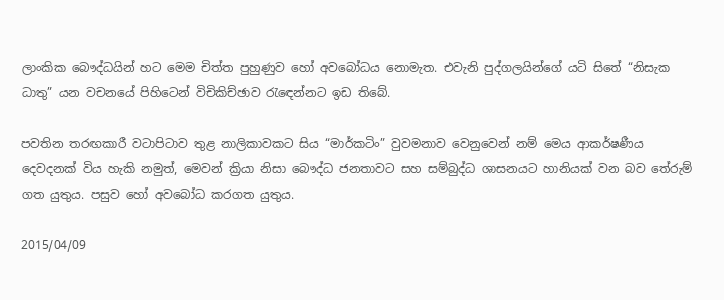ලාංකික බෞද්ධයින් හට මෙම චිත්ත පුහුණුව හෝ අවබෝධය නොමැත. එවැනි පුද්ගලයින්ගේ යටි සිතේ “නිසැක ධාතු” යන වචනයේ පිහිටෙන් විචිකිච්ඡාව රැ‍ඳෙන්නට ඉඩ තිබේ.

පවතින තරඟකාරී වටාපිටාව තුළ නාලිකාවකට සිය “මාර්කටිං” වුවමනාව වෙනුවෙන් නම් මෙය ආකර්ෂණීය දෙවදනක් විය හැකි නමුත්, මෙවන් ක්‍රියා නිසා බෞද්ධ ජනතාවට සහ සම්බුද්ධ ශාසනයට හානියක් වන බව තේරුම් ගත යුතුය. පසුව හෝ අවබෝධ කරගත යුතුය.

2015/04/09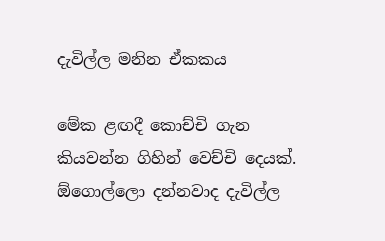දැවිල්ල මනින ඒකකය

මේක ළඟදී කොච්චි ගැන කියවන්න ගිහින් වෙච්චි දෙයක්. ඕගොල්ලො දන්නවාද දැවිල්ල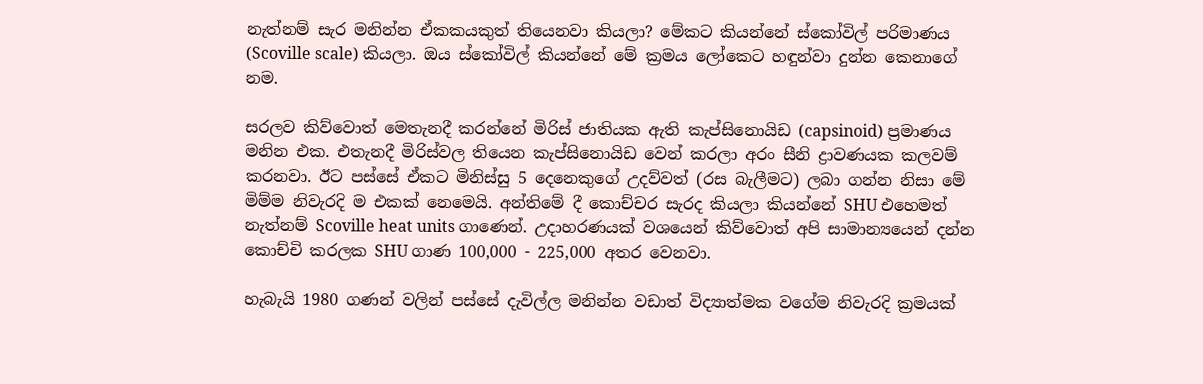නැත්නම් සැර මනින්න ඒකකයකුත් තියෙනවා කියලා? මේකට කියන්නේ ස්කෝවිල් පරිමාණය (Scoville scale) කියලා. ඔය ස්කෝවිල් කියන්නේ මේ ක්‍රමය ලෝකෙට හඳුන්වා දුන්න කෙනාගේ නම.

සරලව කිව්වොත් මෙතැනදී කරන්නේ මිරිස් ජාතියක ඇති කැප්සිනොයිඩ (capsinoid) ප්‍රමාණය මනින එක. එතැනදී මිරිස්වල තියෙන කැප්සිනොයිඩ වෙන් කරලා අරං සීනි ද්‍රාවණයක කලවම් කරනවා. ඊට පස්සේ ඒකට මිනිස්සු 5 දෙනෙකුගේ උදව්වත් (රස බැලීමට) ලබා ගන්න නිසා මේ මිම්ම නිවැරදි ම එකක් නෙමෙයි. අන්තිමේ දී කොච්චර සැරද කියලා කියන්නේ SHU එහෙමත් නැත්නම් Scoville heat units ගාණෙන්. උදාහරණයක් වශයෙන් කිව්වොත් අපි සාමාන්‍යයෙන් දන්න කොච්චි කරලක SHU ගාණ 100,000 - 225,000 අතර වෙනවා.

හැබැයි 1980 ගණන් වලින් පස්සේ දැවිල්ල මනින්න වඩාත් විද්‍යාත්මක වගේම නිවැරදි ක්‍රමයක්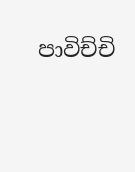පාවිච්චි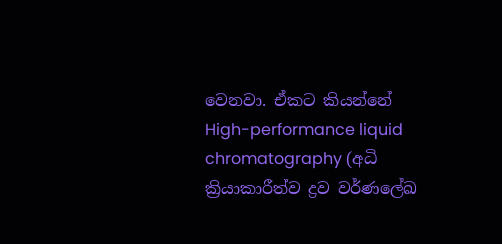වෙනවා. ඒකට කියන්නේ High-performance liquid chromatography (අධි ක්‍රියාකාරීත්ව ද්‍රව වර්ණලේඛ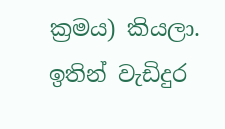ක්‍රමය) කියලා. ඉතින් වැඩිදුර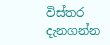විස්තර දැනගන්න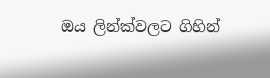ඔය ලින්ක්වලට ගිහින්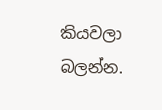කියවලා බලන්න.